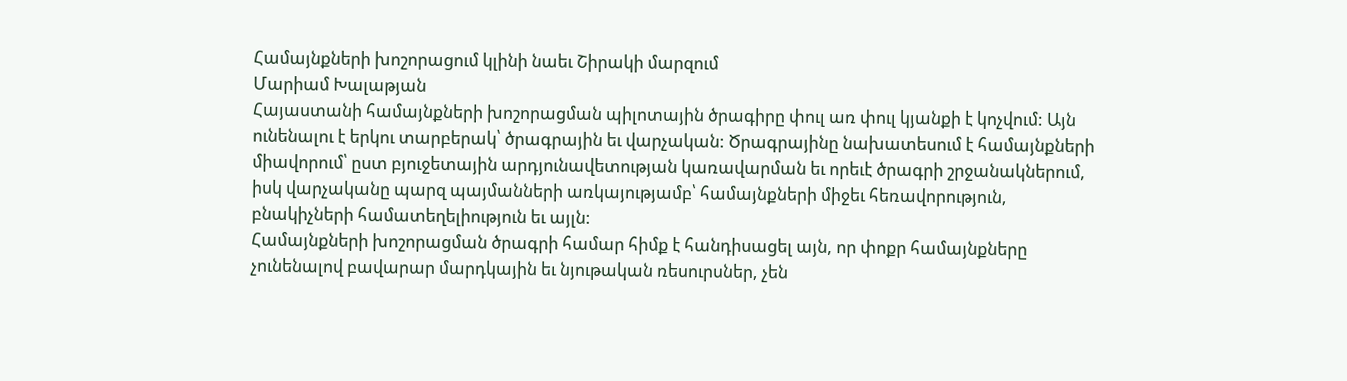Համայնքների խոշորացում կլինի նաեւ Շիրակի մարզում
Մարիամ Խալաթյան
Հայաստանի համայնքների խոշորացման պիլոտային ծրագիրը փուլ առ փուլ կյանքի է կոչվում: Այն ունենալու է երկու տարբերակ՝ ծրագրային եւ վարչական: Ծրագրայինը նախատեսում է համայնքների միավորում՝ ըստ բյուջետային արդյունավետության կառավարման եւ որեւէ ծրագրի շրջանակներում, իսկ վարչականը պարզ պայմանների առկայությամբ՝ համայնքների միջեւ հեռավորություն, բնակիչների համատեղելիություն եւ այլն:
Համայնքների խոշորացման ծրագրի համար հիմք է հանդիսացել այն, որ փոքր համայնքները չունենալով բավարար մարդկային եւ նյութական ռեսուրսներ, չեն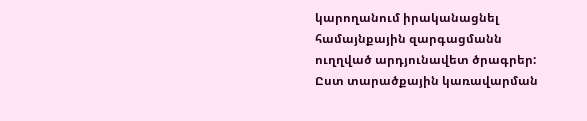կարողանում իրականացնել համայնքային զարգացմանն ուղղված արդյունավետ ծրագրեր: Ըստ տարածքային կառավարման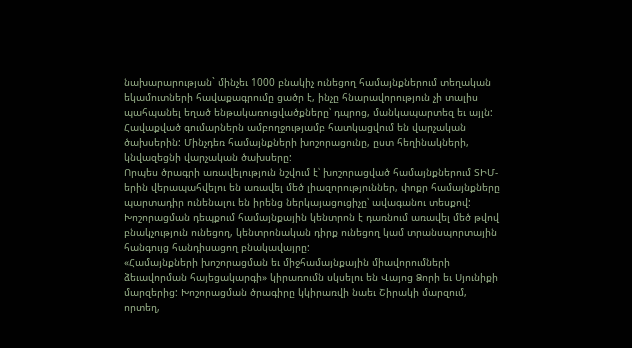նախարարության` մինչեւ 1000 բնակիչ ունեցող համայնքներում տեղական եկամուտների հավաքագրումը ցածր է, ինչը հնարավորություն չի տալիս պահպանել եղած ենթակառուցվածքները՝ դպրոց, մանկապարտեզ եւ այլն: Հավաքված գումարներն ամբողջությամբ հատկացվում են վարչական ծախսերին: Մինչդեռ համայնքների խոշորացունը, ըստ հեղինակների, կնվազեցնի վարչական ծախսերը:
Որպես ծրագրի առավելություն նշվում է՝ խոշորացված համայնքներում ՏԻՄ-երին վերապահվելու են առավել մեծ լիազորություններ, փոքր համայնքները պարտադիր ունենալու են իրենց ներկայացուցիչը՝ ավագանու տեսքով: Խոշորացման դեպքում համայնքային կենտրոն է դառնում առավել մեծ թվով բնակչություն ունեցող, կենտրոնական դիրք ունեցող կամ տրանսպորտային հանգույց հանդիսացող բնակավայրը:
«Համայնքների խոշորացման եւ միջհամայնքային միավորումների ձեւավորման հայեցակարգի» կիրառումն սկսելու են Վայոց Ձորի եւ Սյունիքի մարզերից: Խոշորացման ծրագիրը կկիրառվի նաեւ Շիրակի մարզում, որտեղ,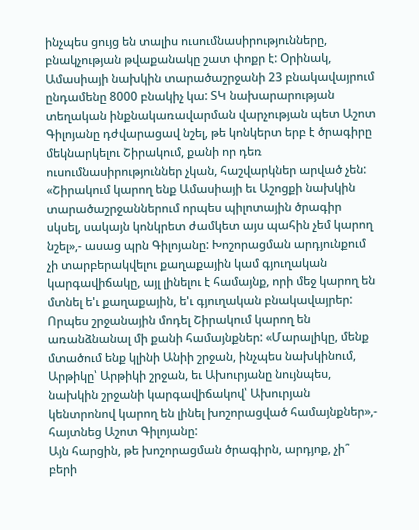ինչպես ցույց են տալիս ուսումնասիրությունները, բնակչության թվաքանակը շատ փոքր է: Օրինակ, Ամասիայի նախկին տարածաշրջանի 23 բնակավայրում ընդամենը 8000 բնակիչ կա: ՏԿ նախարարության տեղական ինքնակառավարման վարչության պետ Աշոտ Գիլոյանը դժվարացավ նշել, թե կոնկերտ երբ է ծրագիրը մեկնարկելու Շիրակում, քանի որ դեռ ուսումնասիրություններ չկան, հաշվարկներ արված չեն:
«Շիրակում կարող ենք Ամասիայի եւ Աշոցքի նախկին տարածաշրջաններում որպես պիլոտային ծրագիր սկսել, սակայն կոնկրետ ժամկետ այս պահին չեմ կարող նշել»,- ասաց պրն Գիլոյանը: Խոշորացման արդյունքում չի տարբերակվելու քաղաքային կամ գյուղական կարգավիճակը, այլ լինելու է համայնք, որի մեջ կարող են մտնել ե'ւ քաղաքային, ե'ւ գյուղական բնակավայրեր: Որպես շրջանային մոդել Շիրակում կարող են առանձնանալ մի քանի համայնքներ: «Մարալիկը, մենք մտածում ենք կլինի Անիի շրջան, ինչպես նախկինում, Արթիկը՝ Արթիկի շրջան, եւ Ախուրյանը նույնպես, նախկին շրջանի կարգավիճակով՝ Ախուրյան կենտրոնով կարող են լինել խոշորացված համայնքներ»,- հայտնեց Աշոտ Գիլոյանը:
Այն հարցին, թե խոշորացման ծրագիրն, արդյոք, չի՞ բերի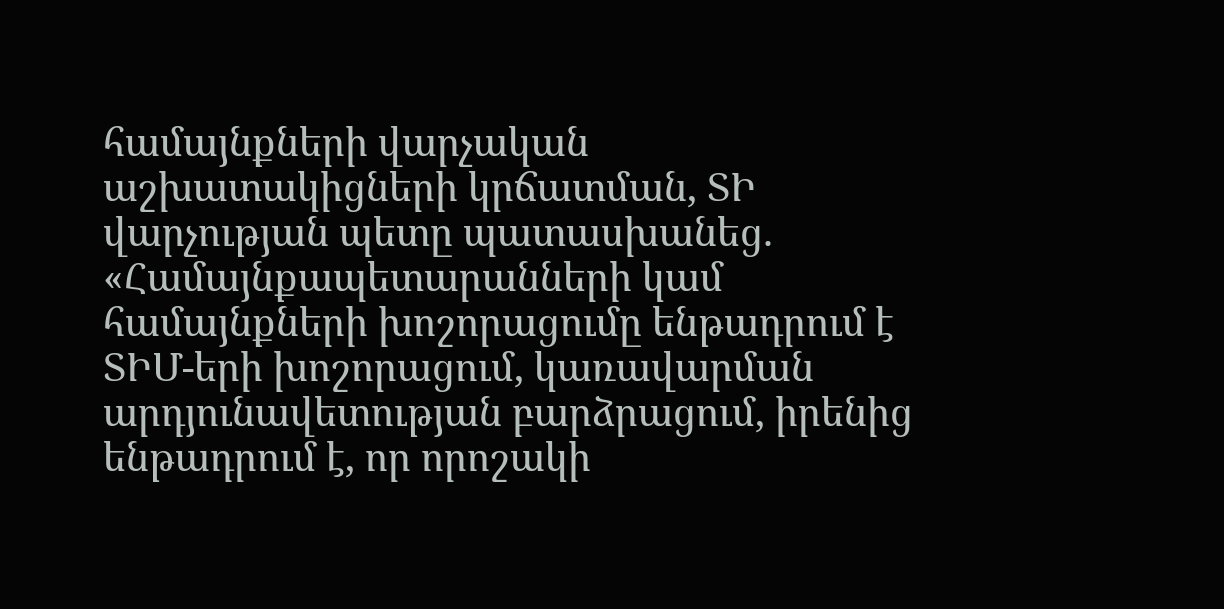համայնքների վարչական աշխատակիցների կրճատման, ՏԻ վարչության պետը պատասխանեց. «Համայնքապետարանների կամ համայնքների խոշորացումը ենթադրում է ՏԻՄ-երի խոշորացում, կառավարման արդյունավետության բարձրացում, իրենից ենթադրում է, որ որոշակի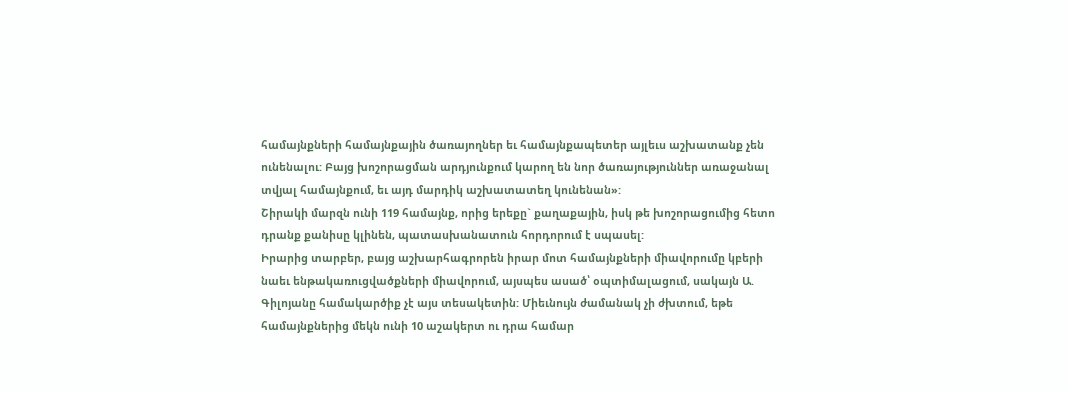համայնքների համայնքային ծառայողներ եւ համայնքապետեր այլեւս աշխատանք չեն ունենալու: Բայց խոշորացման արդյունքում կարող են նոր ծառայություններ առաջանալ տվյալ համայնքում, եւ այդ մարդիկ աշխատատեղ կունենան»:
Շիրակի մարզն ունի 119 համայնք, որից երեքը` քաղաքային, իսկ թե խոշորացումից հետո դրանք քանիսը կլինեն, պատասխանատուն հորդորում է սպասել:
Իրարից տարբեր, բայց աշխարհագրորեն իրար մոտ համայնքների միավորումը կբերի նաեւ ենթակառուցվածքների միավորում, այսպես ասած՝ օպտիմալացում, սակայն Ա. Գիլոյանը համակարծիք չէ այս տեսակետին: Միեւնույն ժամանակ չի ժխտում, եթե համայնքներից մեկն ունի 10 աշակերտ ու դրա համար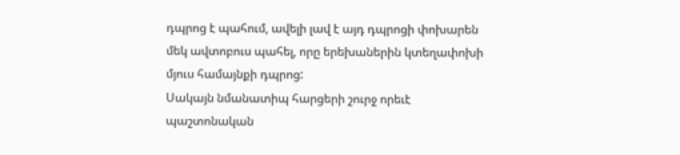դպրոց է պահում, ավելի լավ է այդ դպրոցի փոխարեն մեկ ավտոբուս պահել, որը երեխաներին կտեղափոխի մյուս համայնքի դպրոց:
Սակայն նմանատիպ հարցերի շուրջ որեւէ պաշտոնական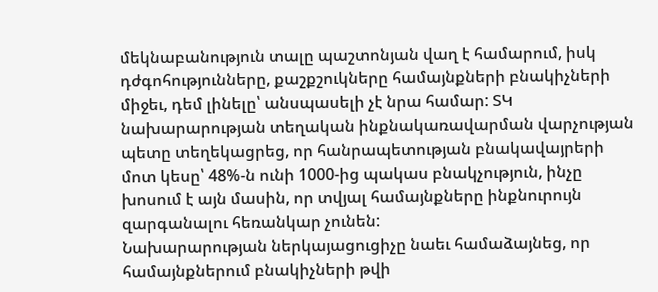մեկնաբանություն տալը պաշտոնյան վաղ է համարում, իսկ դժգոհությունները, քաշքշուկները համայնքների բնակիչների միջեւ, դեմ լինելը՝ անսպասելի չէ նրա համար: ՏԿ նախարարության տեղական ինքնակառավարման վարչության պետը տեղեկացրեց, որ հանրապետության բնակավայրերի մոտ կեսը՝ 48%-ն ունի 1000-ից պակաս բնակչություն, ինչը խոսում է այն մասին, որ տվյալ համայնքները ինքնուրույն զարգանալու հեռանկար չունեն:
Նախարարության ներկայացուցիչը նաեւ համաձայնեց, որ համայնքներում բնակիչների թվի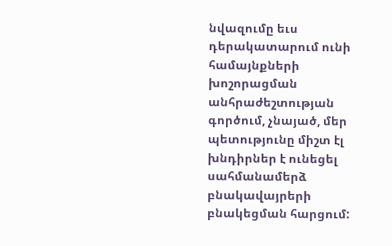նվազումը եւս դերակատարում ունի համայնքների խոշորացման անհրաժեշտության գործում, չնայած, մեր պետությունը միշտ էլ խնդիրներ է ունեցել սահմանամերձ բնակավայրերի բնակեցման հարցում: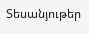Տեսանյութեր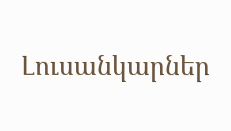Լուսանկարներ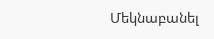Մեկնաբանել